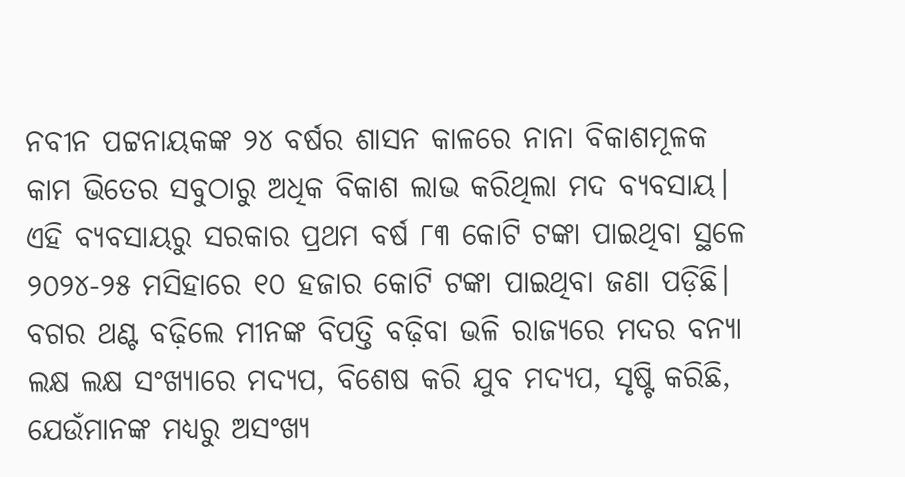ନବୀନ ପଟ୍ଟନାୟକଙ୍କ ୨୪ ବର୍ଷର ଶାସନ କାଳରେ ନାନା ବିକାଶମୂଳକ କାମ ଭିତେର ସବୁଠାରୁ ଅଧିକ ବିକାଶ ଲାଭ କରିଥିଲା ମଦ ବ୍ୟବସାୟ। ଏହି ବ୍ୟବସାୟରୁ ସରକାର ପ୍ରଥମ ବର୍ଷ ୮୩ କୋଟି ଟଙ୍କା ପାଇଥିବା ସ୍ଥଳେ ୨୦୨୪-୨୫ ମସିହାରେ ୧୦ ହଜାର କୋଟି ଟଙ୍କା ପାଇଥିବା ଜଣା ପଡ଼ିଛି। ବଗର ଥଣ୍ଟ ବଢ଼ିଲେ ମୀନଙ୍କ ବିପତ୍ତି ବଢ଼ିବା ଭଳି ରାଜ୍ୟରେ ମଦର ବନ୍ୟା ଲକ୍ଷ ଲକ୍ଷ ସଂଖ୍ୟାରେ ମଦ୍ୟପ, ବିଶେଷ କରି ଯୁବ ମଦ୍ୟପ, ସୃଷ୍ଟି କରିଛି, ଯେଉଁମାନଙ୍କ ମଧ୍ୟରୁ ଅସଂଖ୍ୟ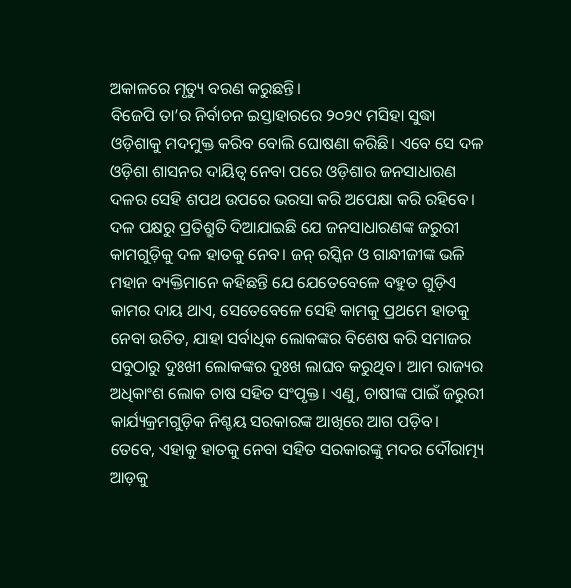ଅକାଳରେ ମୃତ୍ୟୁ ବରଣ କରୁଛନ୍ତି।
ବିଜେପି ତା’ର ନିର୍ବାଚନ ଇସ୍ତାହାରରେ ୨୦୨୯ ମସିହା ସୁଦ୍ଧା ଓଡ଼ିଶାକୁ ମଦମୁକ୍ତ କରିବ ବୋଲି ଘୋଷଣା କରିଛି। ଏବେ ସେ ଦଳ ଓଡ଼ିଶା ଶାସନର ଦାୟିତ୍ବ ନେବା ପରେ ଓଡ଼ିଶାର ଜନସାଧାରଣ ଦଳର ସେହି ଶପଥ ଉପରେ ଭରସା କରି ଅପେକ୍ଷା କରି ରହିବେ। ଦଳ ପକ୍ଷରୁ ପ୍ରତିଶ୍ରୁତି ଦିଆଯାଇଛି ଯେ ଜନସାଧାରଣଙ୍କ ଜରୁରୀ କାମଗୁଡ଼ିକୁ ଦଳ ହାତକୁ ନେବ। ଜନ୍ ରସ୍କିନ ଓ ଗାନ୍ଧୀଜୀଙ୍କ ଭଳି ମହାନ ବ୍ୟକ୍ତିମାନେ କହିଛନ୍ତି ଯେ ଯେତେବେଳେ ବହୁତ ଗୁଡ଼ିଏ କାମର ଦାୟ ଥାଏ, ସେତେବେଳେ ସେହି କାମକୁ ପ୍ରଥମେ ହାତକୁ ନେବା ଉଚିତ, ଯାହା ସର୍ବାଧିକ ଲୋକଙ୍କର ବିଶେଷ କରି ସମାଜର ସବୁଠାରୁ ଦୁଃଖୀ ଲୋକଙ୍କର ଦୁଃଖ ଲାଘବ କରୁଥିବ। ଆମ ରାଜ୍ୟର ଅଧିକାଂଶ ଲୋକ ଚାଷ ସହିତ ସଂପୃକ୍ତ। ଏଣୁ, ଚାଷୀଙ୍କ ପାଇଁ ଜରୁରୀ କାର୍ଯ୍ୟକ୍ରମଗୁଡ଼ିକ ନିଶ୍ଚୟ ସରକାରଙ୍କ ଆଖିରେ ଆଗ ପଡ଼ିବ। ତେବେ, ଏହାକୁ ହାତକୁ ନେବା ସହିତ ସରକାରଙ୍କୁ ମଦର ଦୌରାତ୍ମ୍ୟ ଆଡ଼କୁ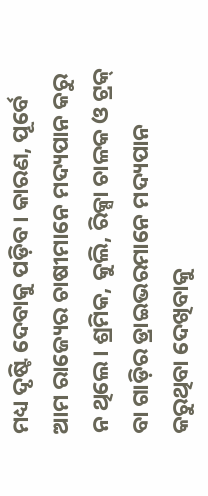ମଧ୍ୟ ଦୃଷ୍ଟି ଦେବାକୁ ପଡ଼ିବ। କାରଣ, ପୂର୍ବେ ଆମ ରାଜ୍ୟେର ଚାଷୀମାନେ ମଦ୍ୟପାନ କରୁ ନ ଥିଲେ। ଶ୍ରମିକ, କୁଲି, ରିକ୍ସା ଚାଳକ ଓ ଟ୍ରକ୍ ବା ଗାଡ଼ିର ଡ୍ରାଇଭରମାନେ ମଦ୍ୟପାନ କରୁଥିବା ଦେଖିବାକୁ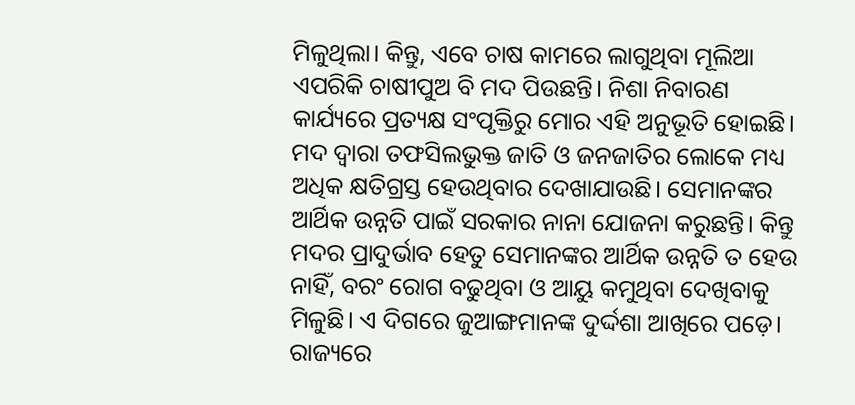ମିଳୁଥିଲା। କିନ୍ତୁ, ଏବେ ଚାଷ କାମରେ ଲାଗୁଥିବା ମୂଲିଆ ଏପରିକି ଚାଷୀପୁଅ ବି ମଦ ପିଉଛନ୍ତି। ନିଶା ନିବାରଣ କାର୍ଯ୍ୟରେ ପ୍ରତ୍ୟକ୍ଷ ସଂପୃକ୍ତିରୁ ମୋର ଏହି ଅନୁଭୂତି ହୋଇଛି। ମଦ ଦ୍ୱାରା ତଫସିଲଭୁକ୍ତ ଜାତି ଓ ଜନଜାତିର ଲୋକେ ମଧ୍ୟ ଅଧିକ କ୍ଷତିଗ୍ରସ୍ତ ହେଉଥିବାର ଦେଖାଯାଉଛି। ସେମାନଙ୍କର ଆର୍ଥିକ ଉନ୍ନତି ପାଇଁ ସରକାର ନାନା ଯୋଜନା କରୁଛନ୍ତି। କିନ୍ତୁ ମଦର ପ୍ରାଦୁର୍ଭାବ ହେତୁ ସେମାନଙ୍କର ଆର୍ଥିକ ଉନ୍ନତି ତ ହେଉ ନାହିଁ, ବରଂ ରୋଗ ବଢୁଥିବା ଓ ଆୟୁ କମୁଥିବା ଦେଖିବାକୁ ମିଳୁଛି। ଏ ଦିଗରେ ଜୁଆଙ୍ଗମାନଙ୍କ ଦୁର୍ଦ୍ଦଶା ଆଖିରେ ପଡ଼େ। ରାଜ୍ୟରେ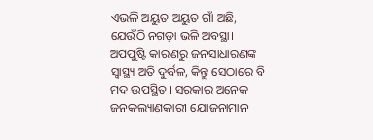ଏଭଳି ଅୟୁତ ଅୟୁତ ଗାଁ ଅଛି, ଯେଉଁଠି ନଗଡ଼ା ଭଳି ଅବସ୍ଥା। ଅପପୁଷ୍ଟି କାରଣରୁ ଜନସାଧାରଣଙ୍କ ସ୍ବାସ୍ଥ୍ୟ ଅତି ଦୁର୍ବଳ, କିନ୍ତୁ ସେଠାରେ ବି ମଦ ଉପସ୍ଥିତ। ସରକାର ଅନେକ ଜନକଲ୍ୟାଣକାରୀ ଯୋଜନାମାନ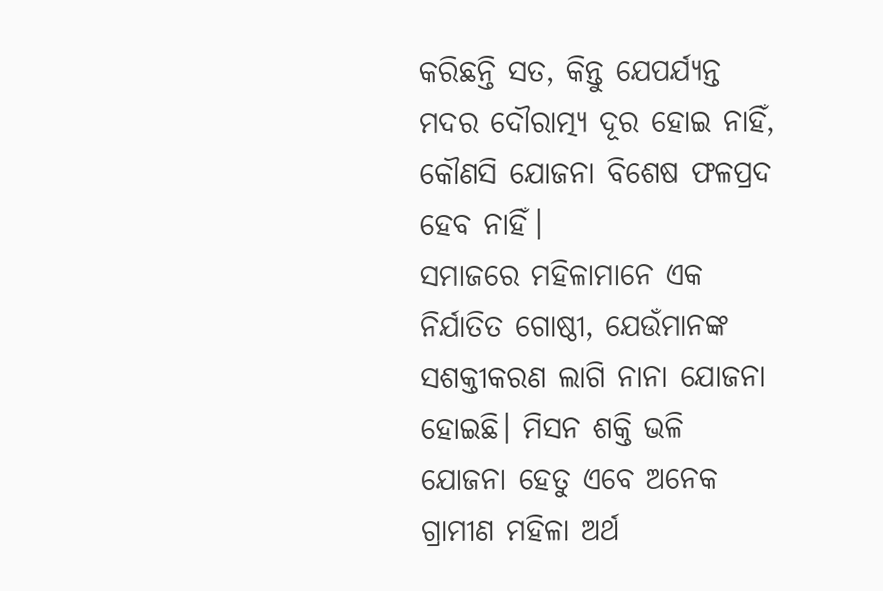କରିଛନ୍ତି ସତ, କିନ୍ତୁ ଯେପର୍ଯ୍ୟନ୍ତ ମଦର ଦୌରାତ୍ମ୍ୟ ଦୂର ହୋଇ ନାହିଁ, କୌଣସି ଯୋଜନା ବିଶେଷ ଫଳପ୍ରଦ ହେବ ନାହିଁ।
ସମାଜରେ ମହିଳାମାନେ ଏକ ନିର୍ଯାତିତ ଗୋଷ୍ଠୀ, ଯେଉଁମାନଙ୍କ ସଶକ୍ତୀକରଣ ଲାଗି ନାନା ଯୋଜନା ହୋଇଛି। ମିସନ ଶକ୍ତି ଭଳି ଯୋଜନା ହେତୁ ଏବେ ଅନେକ ଗ୍ରାମୀଣ ମହିଳା ଅର୍ଥ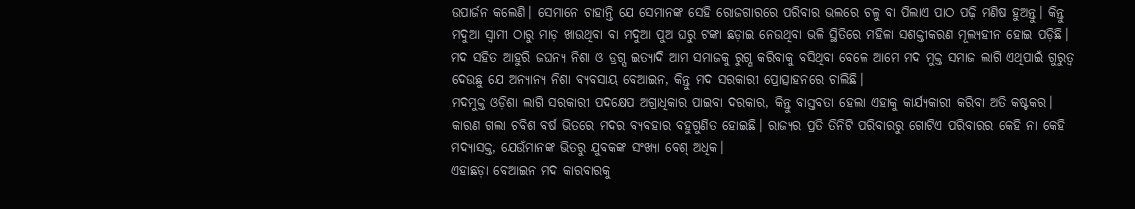ଉପାର୍ଜନ କଲେଣି। ସେମାନେ ଚାହାନ୍ତି ଯେ ସେମାନଙ୍କ ସେହି ରୋଜଗାରରେ ପରିବାର ଭଲରେ ଚଳୁ ବା ପିଲାଏ ପାଠ ପଢ଼ି ମଣିଷ ହୁଅନ୍ତୁ। କିନ୍ତୁ ମଦୁଆ ସ୍ୱାମୀ ଠାରୁ ମାଡ଼ ଖାଉଥିବା ବା ମଦୁଆ ପୁଅ ଘରୁ ଟଙ୍କା ଛଡ଼ାଇ ନେଉଥିବା ଭଳି ସ୍ଥିତିରେ ମହିଳା ସଶକ୍ତୀକରଣ ମୂଲ୍ୟହୀନ ହୋଇ ପଡ଼ିଛି।
ମଦ ସହିତ ଆହୁରି ଜଘନ୍ୟ ନିଶା ଓ ଡ୍ରଗ୍ସ ଇତ୍ୟାଦି ଆମ ସମାଜକୁ ରୁଗ୍ଣ କରିବାକୁ ବସିଥିବା ବେଳେ ଆମେ ମଦ ମୁକ୍ତ ସମାଜ ଲାଗି ଏଥିପାଇଁ ଗୁରୁତ୍ୱ ଦେଉଛୁ ଯେ ଅନ୍ୟାନ୍ୟ ନିଶା ବ୍ୟବସାୟ ବେଆଇନ, କିନ୍ତୁ ମଦ ସରକାରୀ ପ୍ରୋତ୍ସାହନରେ ଚାଲିଛି।
ମଦମୁକ୍ତ ଓଡ଼ିଶା ଲାଗି ସରକାରୀ ପଦକ୍ଷେପ ଅଗ୍ରାଧିକାର ପାଇବା ଦରକାର, କିନ୍ତୁ ବାସ୍ତବତା ହେଲା ଏହାକୁ କାର୍ଯ୍ୟକାରୀ କରିବା ଅତି କଷ୍ଟକର। କାରଣ ଗଲା ଚବିଶ ବର୍ଷ ଭିତରେ ମଦର ବ୍ୟବହାର ବହୁଗୁଣିତ ହୋଇଛି। ରାଜ୍ୟର ପ୍ରତି ତିନିଟି ପରିବାରରୁ ଗୋଟିଏ ପରିବାରର କେହି ନା କେହି ମଦ୍ୟାସକ୍ତ, ଯେଉଁମାନଙ୍କ ଭିତରୁ ଯୁବକଙ୍କ ସଂଖ୍ୟା ବେଶ୍ ଅଧିକ।
ଏହାଛଡ଼ା ବେଆଇନ ମଦ କାରବାରକୁ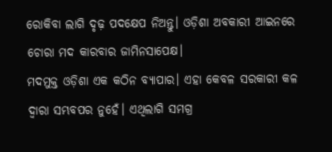ରୋକିବା ଲାଗି ଦୃଢ଼ ପଦକ୍ଷେପ ନିଅନ୍ତୁ। ଓଡ଼ିଶା ଅବକାରୀ ଆଇନରେ ଚୋରା ମଦ କାରବାର ଜାମିନସାପେକ୍ଷ।
ମଦମୁକ୍ତ ଓଡ଼ିଶା ଏକ କଠିନ ବ୍ୟାପାର। ଏହା କେବଳ ସରକାରୀ କଳ ଦ୍ୱାରା ସମ୍ଭବପର ନୁହେଁ। ଏଥିଲାଗି ସମଗ୍ର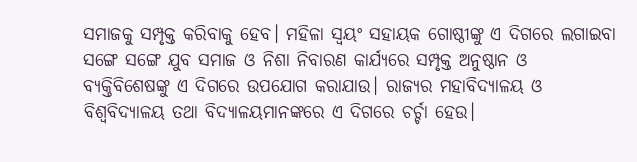ସମାଜକୁ ସମ୍ପୃକ୍ତ କରିବାକୁ ହେବ। ମହିଳା ସ୍ୱୟଂ ସହାୟକ ଗୋଷ୍ଠୀଙ୍କୁ ଏ ଦିଗରେ ଲଗାଇବା ସଙ୍ଗେ ସଙ୍ଗେ ଯୁବ ସମାଜ ଓ ନିଶା ନିବାରଣ କାର୍ଯ୍ୟରେ ସମ୍ପୃକ୍ତ ଅନୁଷ୍ଠାନ ଓ ବ୍ୟକ୍ତିବିଶେଷଙ୍କୁ ଏ ଦିଗରେ ଉପଯୋଗ କରାଯାଉ। ରାଜ୍ୟର ମହାବିଦ୍ୟାଳୟ ଓ ବିଶ୍ୱବିଦ୍ୟାଳୟ ତଥା ବିଦ୍ୟାଳୟମାନଙ୍କରେ ଏ ଦିଗରେ ଚର୍ଚ୍ଚା ହେଉ।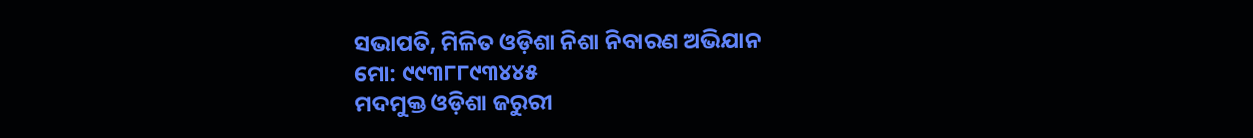ସଭାପତି, ମିଳିତ ଓଡ଼ିଶା ନିଶା ନିବାରଣ ଅଭିଯାନ
ମୋ: ୯୯୩୮୮୯୩୪୪୫
ମଦମୁକ୍ତ ଓଡ଼ିଶା ଜରୁରୀ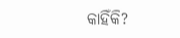କାହିଁକି?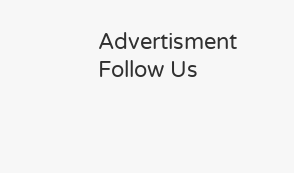Advertisment
Follow Us